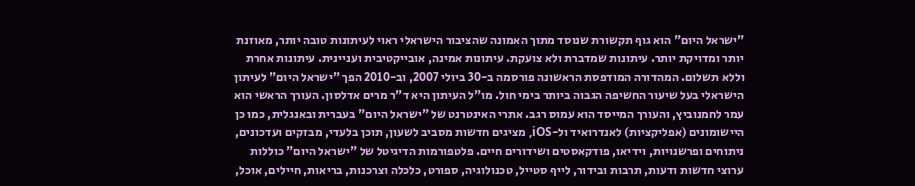"ישראל היום" הוא גוף תקשורת שנוסד מתוך האמונה שהציבור הישראלי ראוי לעיתונות טובה יותר, מאוזנת יותר ומדויקת יותר. עיתונות שמדברת ולא צועקת. עיתונות אמינה, אובייקטיבית ועניינית. עיתונות אחרת וללא תשלום. המהדורה המודפסת הראשונה פורסמה ב-30 ביולי 2007, וב-2010 הפך "ישראל היום" לעיתון הישראלי בעל שיעור החשיפה הגבוה ביותר בימי חול. מו"ל העיתון היא ד"ר מרים אדלסון. העורך הראשי הוא עמר לחמנוביץ, והעורך המייסד הוא עמוס רגב. אתרי האינטרנט של "ישראל היום" בעברית ובאנגלית, כמו כן היישומונים (אפליקציות) לאנדרואיד ול-iOS, מציגים חדשות מסביב לשעון, תוכן בלעדי, מבזקים ועדכונים, ניתוחים ופרשנויות, וידיאו, פודקאסטים ושידורים חיים. פלטפורמות הדיגיטל של "ישראל היום" כוללות ערוצי חדשות ודעות, תרבות ובידור, לייף סטייל, טכנולוגיה, ספורט, כלכלה וצרכנות, בריאות, חיילים, אוכל,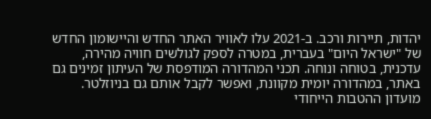יהדות, תיירות ורכב. ב-2021 עלו לאוויר האתר החדש והיישומון החדש של "ישראל היום" בעברית, במטרה לספק לגולשים חוויה מהירה, עדכנית, בטוחה ונוחה. תכני המהדורה המודפסת של העיתון זמינים גם באתר, במהדורה יומית מקוונת, ואפשר לקבל אותם גם בניוזלטר. מועדון ההטבות הייחודי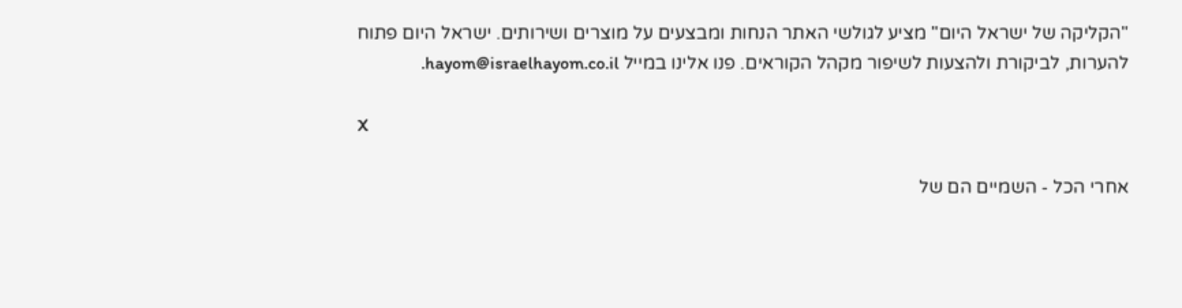"הקליקה של ישראל היום" מציע לגולשי האתר הנחות ומבצעים על מוצרים ושירותים. ישראל היום פתוח להערות, לביקורת ולהצעות לשיפור מקהל הקוראים. פנו אלינו במייל hayom@israelhayom.co.il.

X

אחרי הכל - השמיים הם של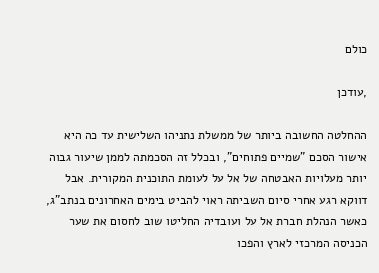כולם

,עודכן

ההחלטה החשובה ביותר של ממשלת נתניהו השלישית עד כה היא אישור הסכם "שמיים פתוחים", ובכלל זה הסכמתה לממן שיעור גבוה יותר מעלויות האבטחה של אל על לעומת התוכנית המקורית. אבל דווקא רגע אחרי סיום השביתה ראוי להביט בימים האחרונים בנתב"ג, כאשר הנהלת חברת אל על ועובדיה החליטו שוב לחסום את שער הכניסה המרכזי לארץ והפכו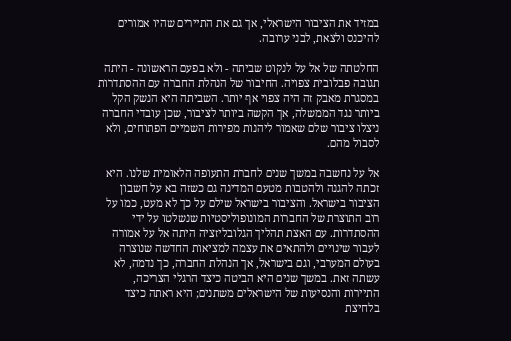במזיד את הציבור הישראלי, אך גם את התיירים שהיו אמורים להיכנס ולצאת, לבני ערובה.

החלטתה של אל על לנקוט שביתה - ולא בפעם הראשונה - היתה תגובה פבלובית צפויה. החיבור של הנהלת החברה עם ההסתדרות במסגרת מאבק זה היה צפוי אף יותר. השביתה היא הנשק הקל ביותר נגד הממשלה, אך הקשה ביותר לציבור, שכן עובדי החברה ניצלו ציבור שלם שאמור ליהנות מפירות השמיים הפתוחים, ולא לסבול מהם.

אל על נחשבה במשך שנים לחברת התעופה הלאומית שלנו. היא זכתה להגנה ולהטבות מטעם המדינה גם כשזה בא על חשבון הציבור בישראל. והציבור בישראל שילם על כך לא מעט, כמו על רוב התוצרת של החברות המונופוליסטיות שנשלטו על ידי ההסתדרות. עם האצת תהליך הגלובליזציה היתה אל על אמורה לעבור שינויים ולהתאים את עצמה למציאות החדשה שנוצרה בעולם המערבי, וגם בישראל, אך הנהלת החברה, כך נדמה, לא עשתה זאת. במשך שנים היא הביטה כיצד הרגלי הצריכה, התיירות והנסיעות של הישראלים משתנים; היא ראתה כיצד בלחיצת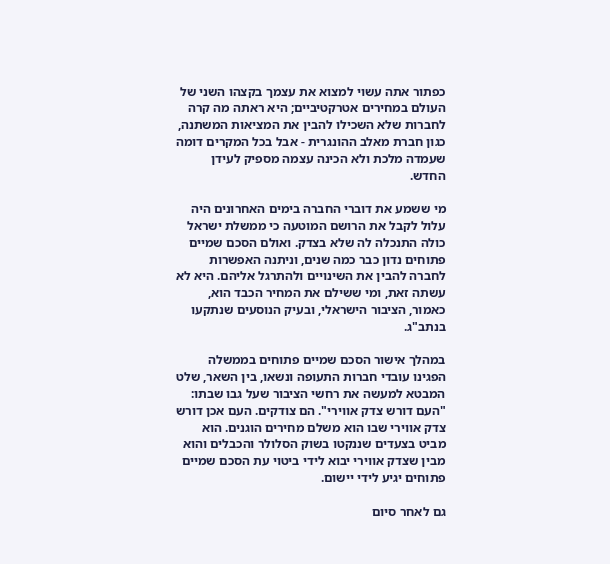כפתור אתה עשוי למצוא את עצמך בקצהו השני של העולם במחירים אטרקטיביים; היא ראתה מה קרה לחברות שלא השכילו להבין את המציאות המשתנה, כגון חברת מאלב ההונגרית - אבל בכל המקרים דומה שעמדה מלכת ולא הכינה עצמה מספיק לעידן החדש.

מי ששמע את דוברי החברה בימים האחרונים היה עלול לקבל את הרושם המוטעה כי ממשלת ישראל כולה התנכלה לה שלא בצדק. ואולם הסכם שמיים פתוחים נדון כבר כמה שנים, וניתנה האפשרות לחברה להבין את השינויים ולהתרגל אליהם. היא לא עשתה זאת, ומי ששילם את המחיר הכבד הוא, כאמור, הציבור הישראלי, ובעיק הנוסעים שנתקעו בנתב"ג.

במהלך אישור הסכם שמיים פתוחים בממשלה הפגינו עובדי חברות התעופה ונשאו, בין השאר, שלט המבטא למעשה את רחשי הציבור שעל גבו שבתו: "העם דורש צדק אווירי". הם צודקים. העם אכן דורש צדק אווירי שבו הוא משלם מחירים הוגנים. הוא מביט בצעדים שננקטו בשוק הסלולר והכבלים והוא מבין שצדק אווירי יבוא לידי ביטוי עת הסכם שמיים פתוחים יגיע לידי יישום.

גם לאחר סיום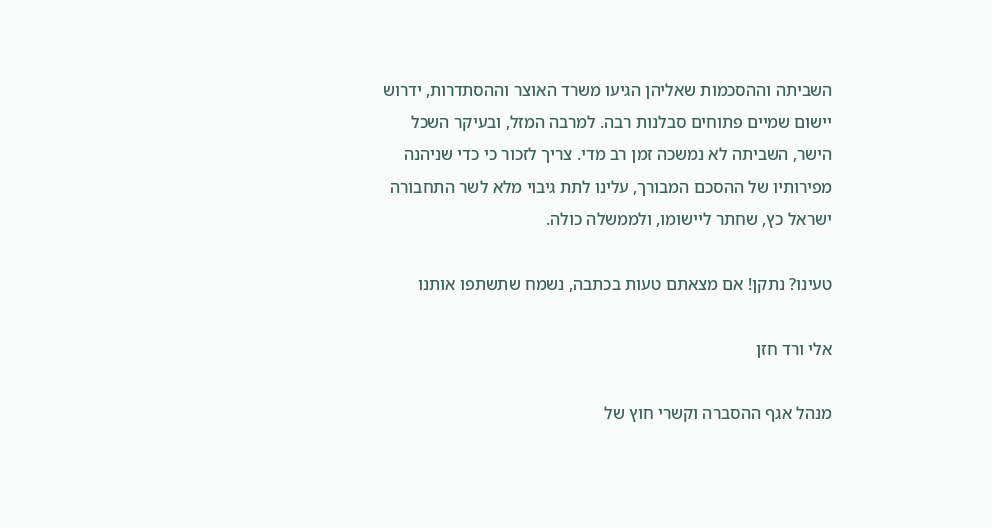השביתה וההסכמות שאליהן הגיעו משרד האוצר וההסתדרות, ידרוש יישום שמיים פתוחים סבלנות רבה. למרבה המזל, ובעיקר השכל הישר, השביתה לא נמשכה זמן רב מדי. צריך לזכור כי כדי שניהנה מפירותיו של ההסכם המבורך, עלינו לתת גיבוי מלא לשר התחבורה ישראל כץ, שחתר ליישומו, ולממשלה כולה.

טעינו? נתקן! אם מצאתם טעות בכתבה, נשמח שתשתפו אותנו

אלי ורד חזן

מנהל אגף ההסברה וקשרי חוץ של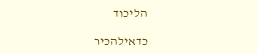הליכוד

כדאילהכיר